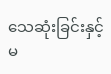သေဆုံးခြင်းနှင့် မ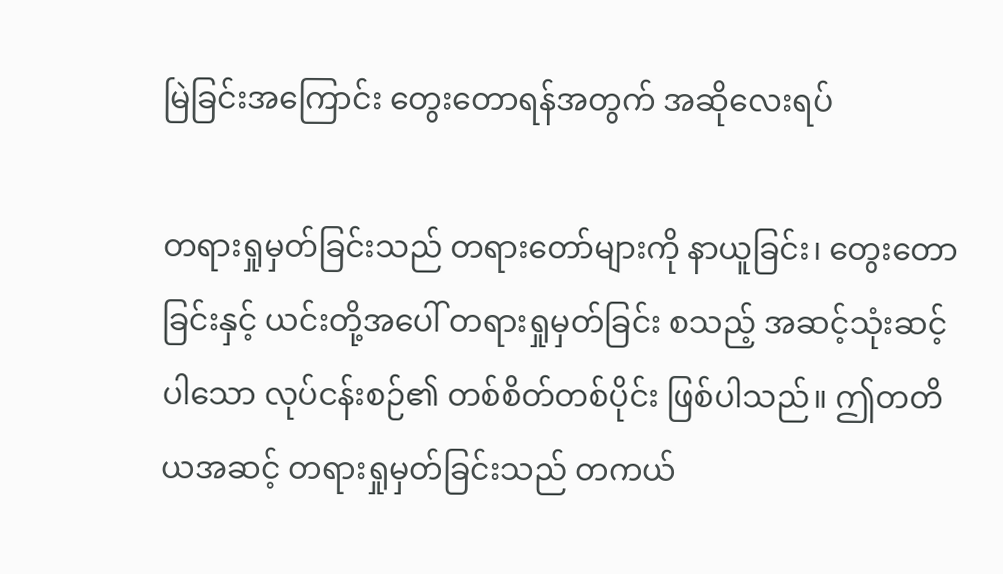မြဲခြင်းအကြောင်း တွေးတောရန်အတွက် အဆိုလေးရပ်

တရားရှုမှတ်ခြင်းသည် တရားတော်များကို နာယူခြင်း၊ တွေးတောခြင်းနှင့် ယင်းတို့အပေါ် တရားရှုမှတ်ခြင်း စသည့် အဆင့်သုံးဆင့်ပါသော လုပ်ငန်းစဉ်၏ တစ်စိတ်တစ်ပိုင်း ဖြစ်ပါသည်။ ဤတတိယအဆင့် တရားရှုမှတ်ခြင်းသည် တကယ်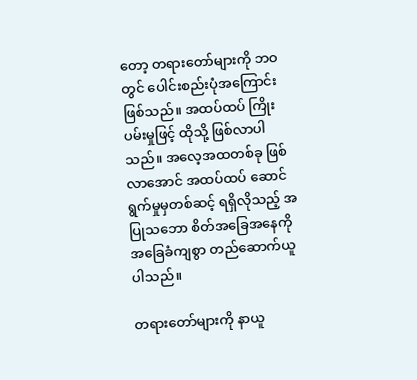တော့ တရားတော်များကို ဘဝတွင် ပေါင်းစည်းပုံအကြောင်း ဖြစ်သည်။ အထပ်ထပ် ကြိုးပမ်းမှုဖြင့် ထိုသို့ ဖြစ်လာပါသည်။ အလေ့အထတစ်ခု ဖြစ်လာအောင် အထပ်ထပ် ဆောင်ရွက်မှုမှတစ်ဆင့် ရရှိလိုသည့် အပြုသဘော စိတ်အခြေအနေကို အခြေခံကျစွာ တည်ဆောက်ယူပါသည်။

တရားတော်များကို နာယူ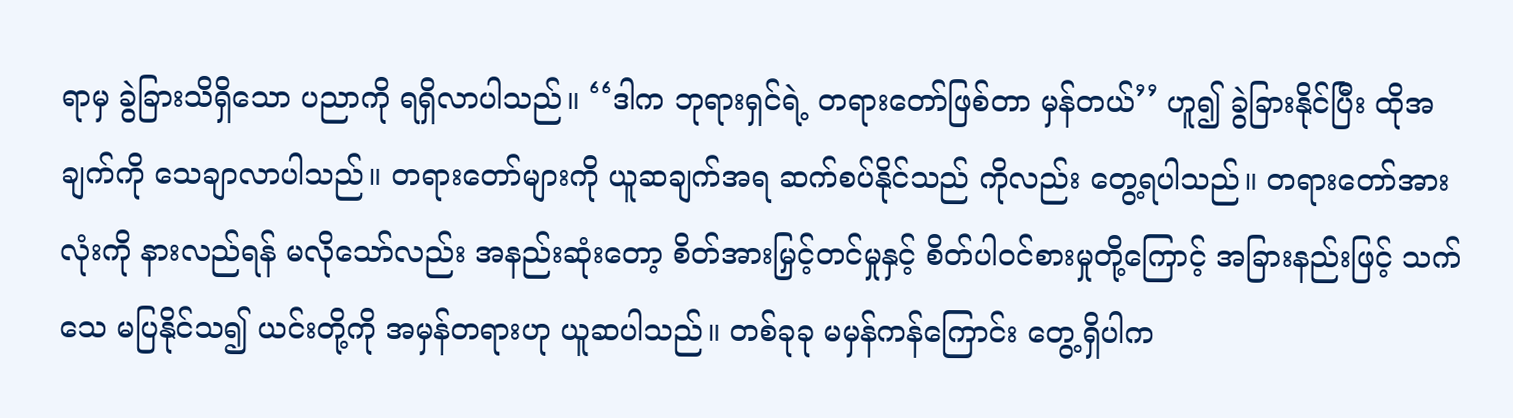ရာမှ ခွဲခြားသိရှိသော ပညာကို ရရှိလာပါသည်။ ‘‘ဒါက ဘုရားရှင်ရဲ့ တရားတော်ဖြစ်တာ မှန်တယ်’’ ဟူ၍ ခွဲခြားနိုင်ပြီး ထိုအချက်ကို သေချာလာပါသည်။ တရားတော်များကို ယူဆချက်အရ ဆက်စပ်နိုင်သည် ကိုလည်း တွေ့ရပါသည်။ တရားတော်အားလုံးကို နားလည်ရန် မလိုသော်လည်း အနည်းဆုံးတော့ စိတ်အားမြှင့်တင်မှုနှင့် စိတ်ပါဝင်စားမှုတို့ကြောင့် အခြားနည်းဖြင့် သက်သေ မပြနိုင်သ၍ ယင်းတို့ကို အမှန်တရားဟု ယူဆပါသည်။ တစ်ခုခု မမှန်ကန်ကြောင်း တွေ့ရှိပါက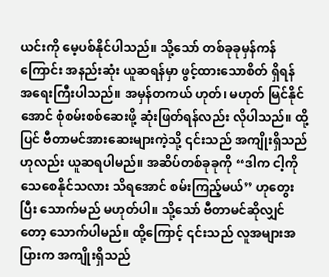ယင်းကို မေ့ပစ်နိုင်ပါသည်။ သို့သော် တစ်ခုခုမှန်ကန်ကြောင်း အနည်းဆုံး ယူဆရန်မှာ ဖွင့်ထားသောစိတ် ရှိရန် အရေးကြီးပါသည်။ အမှန်တကယ် ဟုတ်၊ မဟုတ် မြင်နိုင်အောင် စုံစမ်းစစ်ဆေးဖို့ ဆုံးဖြတ်ရန်လည်း လိုပါသည်။ ထို့ပြင် ဗီတာမင်အားဆေးများကဲ့သို့ ၎င်းသည် အကျိုးရှိသည်ဟုလည်း ယူဆရပါမည်။ အဆိပ်တစ်ခုခုကို ‘‘ဒါက ငါ့ကိုသေစေနိုင်သလား သိရအောင် စမ်းကြည့်မယ်’’ ဟုတွေးပြီး သောက်မည် မဟုတ်ပါ။ သို့သော် ဗီတာမင်ဆိုလျှင်တော့ သောက်ပါမည်။ ထို့ကြောင့် ၎င်းသည် လူအများအပြားက အကျိုးရှိသည်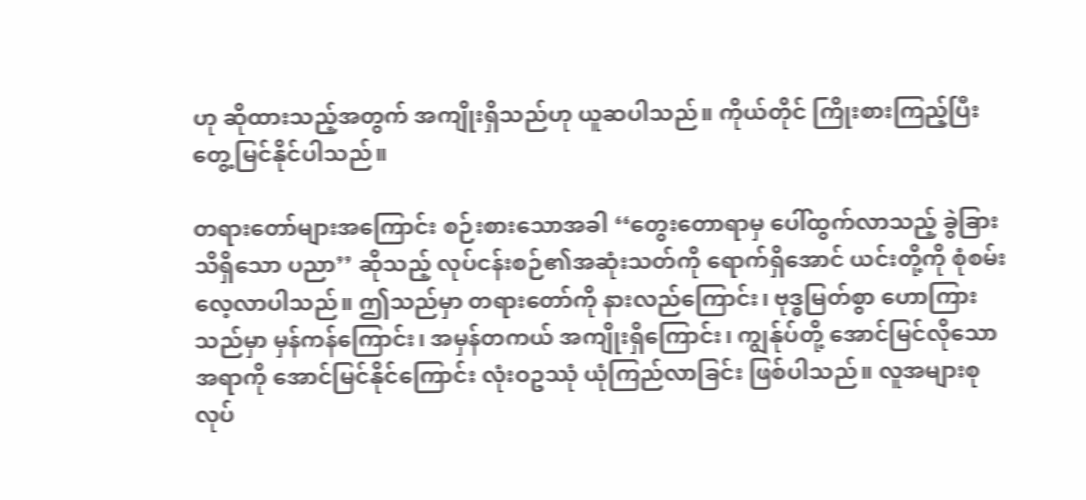ဟု ဆိုထားသည့်အတွက် အကျိုးရှိသည်ဟု ယူဆပါသည်။ ကိုယ်တိုင် ကြိုးစားကြည့်ပြီး တွေ့မြင်နိုင်ပါသည်။

တရားတော်များအကြောင်း စဉ်းစားသောအခါ ‘‘တွေးတောရာမှ ပေါ်ထွက်လာသည့် ခွဲခြားသိရှိသော ပညာ’’ ဆိုသည့် လုပ်ငန်းစဉ်၏အဆုံးသတ်ကို ရောက်ရှိအောင် ယင်းတို့ကို စုံစမ်းလေ့လာပါသည်။ ဤသည်မှာ တရားတော်ကို နားလည်ကြောင်း၊ ဗုဒ္ဓမြတ်စွာ ဟောကြားသည်မှာ မှန်ကန်ကြောင်း၊ အမှန်တကယ် အကျိုးရှိကြောင်း၊ ကျွန်ုပ်တို့ အောင်မြင်လိုသောအရာကို အောင်မြင်နိုင်ကြောင်း လုံးဝဥဿုံ ယုံကြည်လာခြင်း ဖြစ်ပါသည်။ လူအများစု လုပ်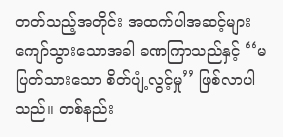တတ်သည့်အတိုင်း အထက်ပါအဆင့်များ ကျော်သွားသောအခါ ခဏကြာသည်နှင့် ‘‘မပြတ်သားသော စိတ်ပျံ့လွင့်မှု’’ ဖြစ်လာပါသည်။ တစ်နည်း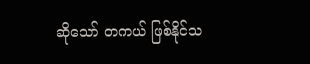ဆိုသော် တကယ် ဖြစ်နိုင်သ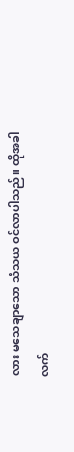လား မသေချာသော သံသယ ဝင်လာပါသည်။ ထိုအခါ လက်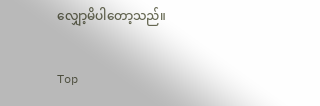လျှော့မိပါတော့သည်။

Top